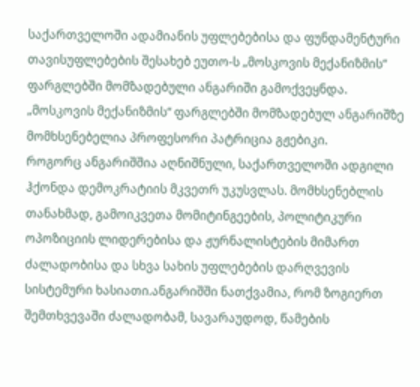საქართველოში ადამიანის უფლებებისა და ფუნდამენტური თავისუფლებების შესახებ ეუთო-ს „მოსკოვის მექანიზმის“ ფარგლებში მომზადებული ანგარიში გამოქვეყნდა.
„მოსკოვის მექანიზმის“ ფარგლებში მომზადებულ ანგარიშზე მომხსენებელია პროფესორი პატრიცია გჟებიკი.
როგორც ანგარიშშია აღნიშნული, საქართველოში ადგილი ჰქონდა დემოკრატიის მკვეთრ უკუსვლას. მომხსენებლის თანახმად, გამოიკვეთა მომიტინგეების, პოლიტიკური ოპოზიციის ლიდერებისა და ჟურნალისტების მიმართ ძალადობისა და სხვა სახის უფლებების დარღვევის სისტემური ხასიათი.ანგარიშში ნათქვამია, რომ ზოგიერთ შემთხვევაში ძალადობამ, სავარაუდოდ, წამების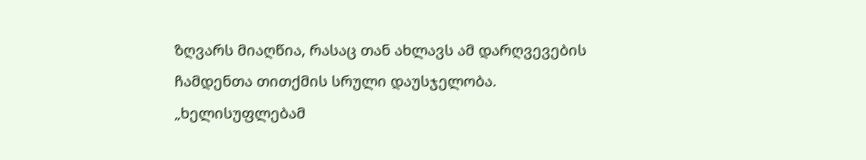ზღვარს მიაღწია, რასაც თან ახლავს ამ დარღვევების ჩამდენთა თითქმის სრული დაუსჯელობა.
„ხელისუფლებამ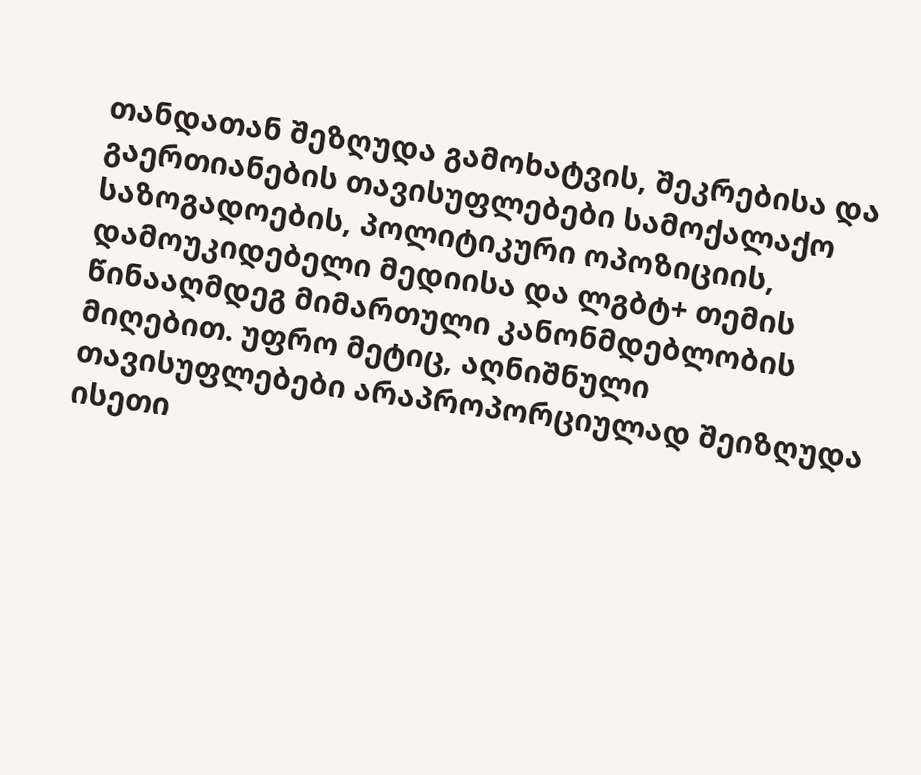თანდათან შეზღუდა გამოხატვის, შეკრებისა და გაერთიანების თავისუფლებები სამოქალაქო საზოგადოების, პოლიტიკური ოპოზიციის, დამოუკიდებელი მედიისა და ლგბტ+ თემის წინააღმდეგ მიმართული კანონმდებლობის მიღებით. უფრო მეტიც, აღნიშნული თავისუფლებები არაპროპორციულად შეიზღუდა ისეთი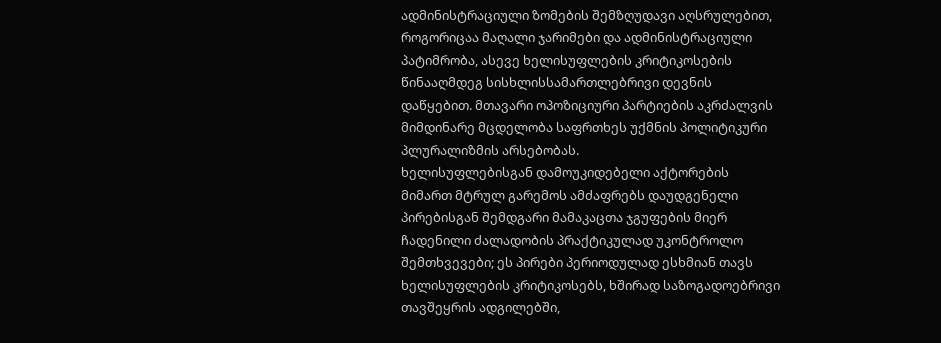ადმინისტრაციული ზომების შემზღუდავი აღსრულებით, როგორიცაა მაღალი ჯარიმები და ადმინისტრაციული პატიმრობა, ასევე ხელისუფლების კრიტიკოსების წინააღმდეგ სისხლისსამართლებრივი დევნის დაწყებით. მთავარი ოპოზიციური პარტიების აკრძალვის მიმდინარე მცდელობა საფრთხეს უქმნის პოლიტიკური პლურალიზმის არსებობას.
ხელისუფლებისგან დამოუკიდებელი აქტორების მიმართ მტრულ გარემოს ამძაფრებს დაუდგენელი პირებისგან შემდგარი მამაკაცთა ჯგუფების მიერ ჩადენილი ძალადობის პრაქტიკულად უკონტროლო შემთხვევები; ეს პირები პერიოდულად ესხმიან თავს ხელისუფლების კრიტიკოსებს, ხშირად საზოგადოებრივი თავშეყრის ადგილებში,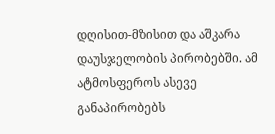დღისით-მზისით და აშკარა დაუსჯელობის პირობებში. ამ ატმოსფეროს ასევე განაპირობებს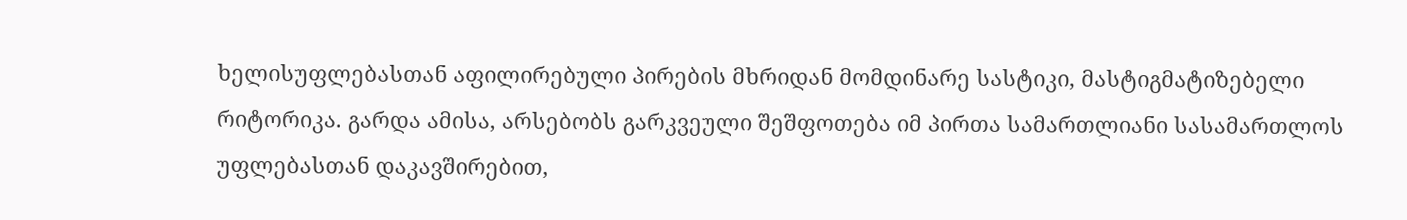ხელისუფლებასთან აფილირებული პირების მხრიდან მომდინარე სასტიკი, მასტიგმატიზებელი რიტორიკა. გარდა ამისა, არსებობს გარკვეული შეშფოთება იმ პირთა სამართლიანი სასამართლოს უფლებასთან დაკავშირებით,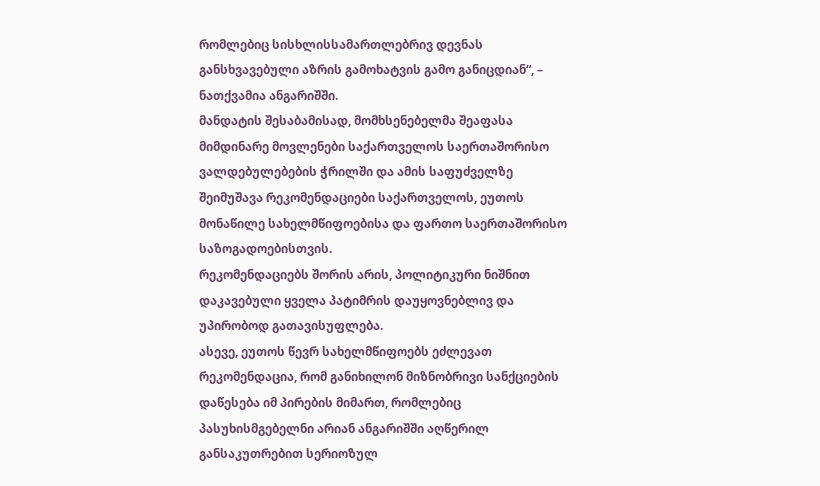რომლებიც სისხლისსამართლებრივ დევნას განსხვავებული აზრის გამოხატვის გამო განიცდიან“, – ნათქვამია ანგარიშში.
მანდატის შესაბამისად, მომხსენებელმა შეაფასა მიმდინარე მოვლენები საქართველოს საერთაშორისო ვალდებულებების ჭრილში და ამის საფუძველზე შეიმუშავა რეკომენდაციები საქართველოს, ეუთოს მონაწილე სახელმწიფოებისა და ფართო საერთაშორისო საზოგადოებისთვის.
რეკომენდაციებს შორის არის, პოლიტიკური ნიშნით დაკავებული ყველა პატიმრის დაუყოვნებლივ და უპირობოდ გათავისუფლება.
ასევე, ეუთოს წევრ სახელმწიფოებს ეძლევათ რეკომენდაცია, რომ განიხილონ მიზნობრივი სანქციების დაწესება იმ პირების მიმართ, რომლებიც პასუხისმგებელნი არიან ანგარიშში აღწერილ განსაკუთრებით სერიოზულ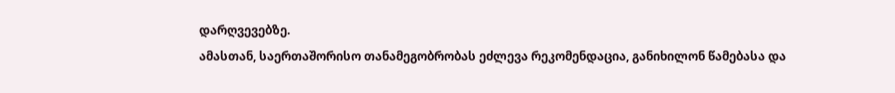დარღვევებზე.
ამასთან, საერთაშორისო თანამეგობრობას ეძლევა რეკომენდაცია, განიხილონ წამებასა და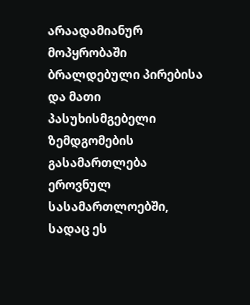არაადამიანურ მოპყრობაში ბრალდებული პირებისა და მათი პასუხისმგებელი ზემდგომების გასამართლება ეროვნულ სასამართლოებში, სადაც ეს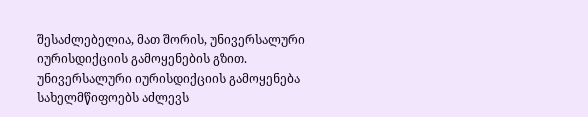შესაძლებელია, მათ შორის, უნივერსალური იურისდიქციის გამოყენების გზით. უნივერსალური იურისდიქციის გამოყენება სახელმწიფოებს აძლევს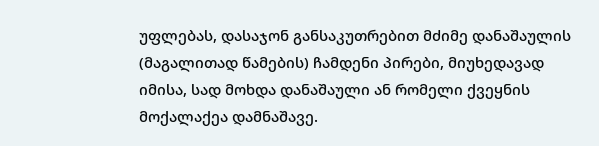უფლებას, დასაჯონ განსაკუთრებით მძიმე დანაშაულის (მაგალითად წამების) ჩამდენი პირები, მიუხედავად იმისა, სად მოხდა დანაშაული ან რომელი ქვეყნის მოქალაქეა დამნაშავე.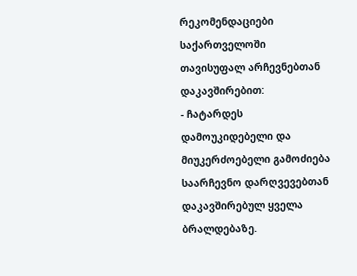რეკომენდაციები საქართველოში თავისუფალ არჩევნებთან დაკავშირებით:
- ჩატარდეს დამოუკიდებელი და მიუკერძოებელი გამოძიება საარჩევნო დარღვევებთან დაკავშირებულ ყველა ბრალდებაზე.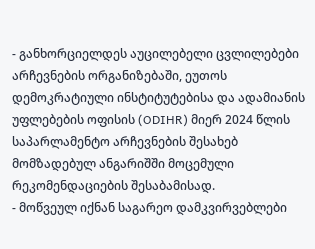- განხორციელდეს აუცილებელი ცვლილებები არჩევნების ორგანიზებაში, ეუთოს დემოკრატიული ინსტიტუტებისა და ადამიანის უფლებების ოფისის (ODIHR) მიერ 2024 წლის საპარლამენტო არჩევნების შესახებ მომზადებულ ანგარიშში მოცემული რეკომენდაციების შესაბამისად.
- მოწვეულ იქნან საგარეო დამკვირვებლები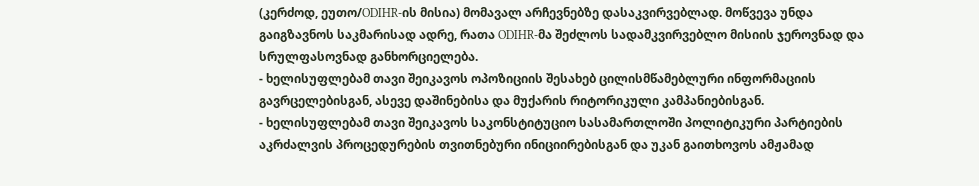(კერძოდ, ეუთო/ODIHR-ის მისია) მომავალ არჩევნებზე დასაკვირვებლად. მოწვევა უნდა გაიგზავნოს საკმარისად ადრე, რათა ODIHR-მა შეძლოს სადამკვირვებლო მისიის ჯეროვნად და სრულფასოვნად განხორციელება.
- ხელისუფლებამ თავი შეიკავოს ოპოზიციის შესახებ ცილისმწამებლური ინფორმაციის გავრცელებისგან, ასევე დაშინებისა და მუქარის რიტორიკული კამპანიებისგან.
- ხელისუფლებამ თავი შეიკავოს საკონსტიტუციო სასამართლოში პოლიტიკური პარტიების აკრძალვის პროცედურების თვითნებური ინიციირებისგან და უკან გაითხოვოს ამჟამად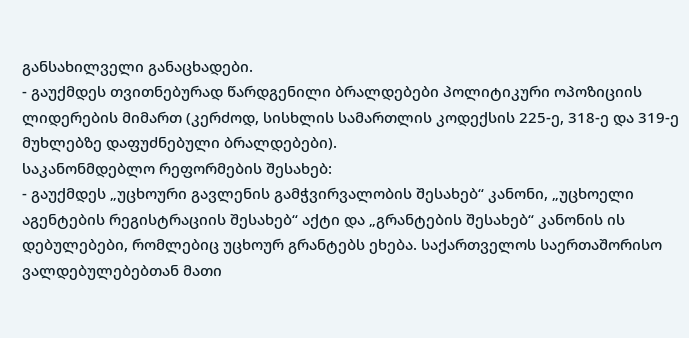განსახილველი განაცხადები.
- გაუქმდეს თვითნებურად წარდგენილი ბრალდებები პოლიტიკური ოპოზიციის ლიდერების მიმართ (კერძოდ, სისხლის სამართლის კოდექსის 225-ე, 318-ე და 319-ე მუხლებზე დაფუძნებული ბრალდებები).
საკანონმდებლო რეფორმების შესახებ:
- გაუქმდეს „უცხოური გავლენის გამჭვირვალობის შესახებ“ კანონი, „უცხოელი აგენტების რეგისტრაციის შესახებ“ აქტი და „გრანტების შესახებ“ კანონის ის დებულებები, რომლებიც უცხოურ გრანტებს ეხება. საქართველოს საერთაშორისო ვალდებულებებთან მათი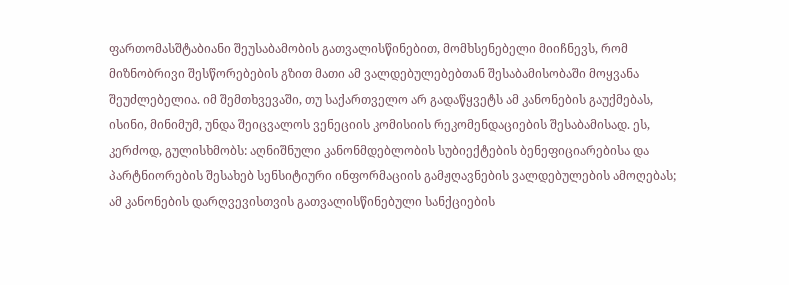ფართომასშტაბიანი შეუსაბამობის გათვალისწინებით, მომხსენებელი მიიჩნევს, რომ მიზნობრივი შესწორებების გზით მათი ამ ვალდებულებებთან შესაბამისობაში მოყვანა შეუძლებელია. იმ შემთხვევაში, თუ საქართველო არ გადაწყვეტს ამ კანონების გაუქმებას, ისინი, მინიმუმ, უნდა შეიცვალოს ვენეციის კომისიის რეკომენდაციების შესაბამისად. ეს, კერძოდ, გულისხმობს: აღნიშნული კანონმდებლობის სუბიექტების ბენეფიციარებისა და პარტნიორების შესახებ სენსიტიური ინფორმაციის გამჟღავნების ვალდებულების ამოღებას; ამ კანონების დარღვევისთვის გათვალისწინებული სანქციების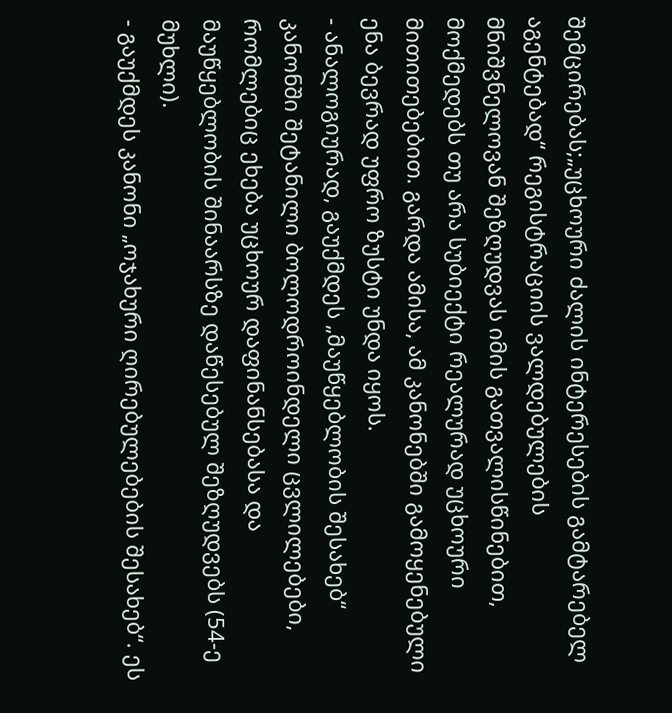შემცირებას;„უცხოური ძალის ინტერესების გამტარებელ აგენტებად“ რეგისტრაციის ვალდებულების მნიშვნელოვან შეზღუდვას იმის გათვალისწინებით, მოქმედებს თუ არა სუბიექტი რეალურად უცხოური მითითებებით. გარდა ამისა, ამ კანონებში გამოყენებული ენა ბევრად უფრო ზუსტი უნდა იყოს.
- ანალოგიურად, გაუქმდეს „მაუწყებლობის შესახებ“ კანონში შეტანილი ბოლოდროინდელი ცვლილებები, რომლებიც ეხება უცხოურ დაფინანსებასა და მაუწყებლობის შინაარსზე დაწესებულ შეზღუდვებს (54-ე მუხლი).
- გაუქმდეს კანონი „ოჯახური ღირებულებების შესახებ“. ეს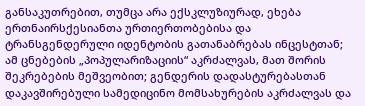განსაკუთრებით, თუმცა არა ექსკლუზიურად, ეხება ერთნაირსქესიანთა ურთიერთობებისა და ტრანსგენდერული იდენტობის გათანაბრებას ინცესტთან; ამ ცნებების „პოპულარიზაციის“ აკრძალვას, მათ შორის შეკრებების მეშვეობით; გენდერის დადასტურებასთან დაკავშირებული სამედიცინო მომსახურების აკრძალვას და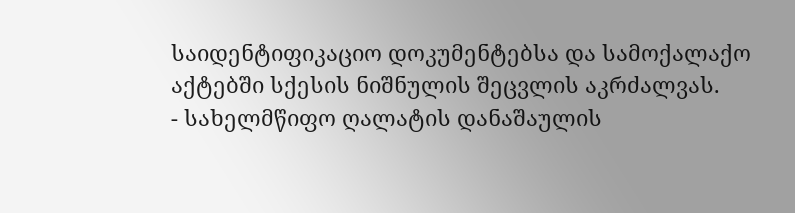საიდენტიფიკაციო დოკუმენტებსა და სამოქალაქო აქტებში სქესის ნიშნულის შეცვლის აკრძალვას.
- სახელმწიფო ღალატის დანაშაულის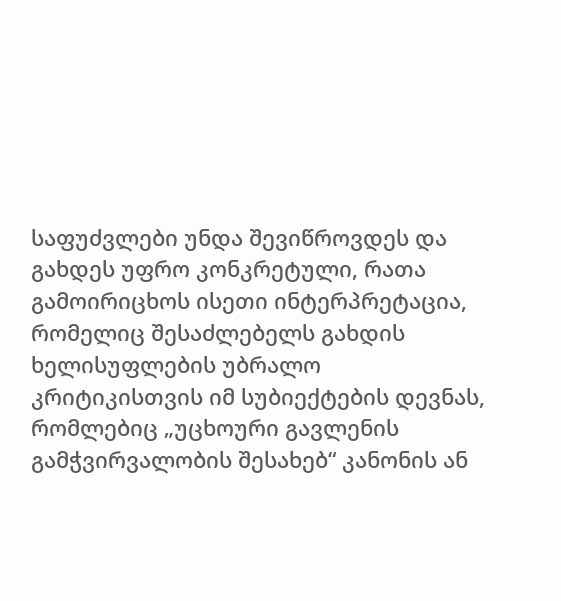საფუძვლები უნდა შევიწროვდეს და გახდეს უფრო კონკრეტული, რათა გამოირიცხოს ისეთი ინტერპრეტაცია, რომელიც შესაძლებელს გახდის ხელისუფლების უბრალო კრიტიკისთვის იმ სუბიექტების დევნას, რომლებიც „უცხოური გავლენის გამჭვირვალობის შესახებ“ კანონის ან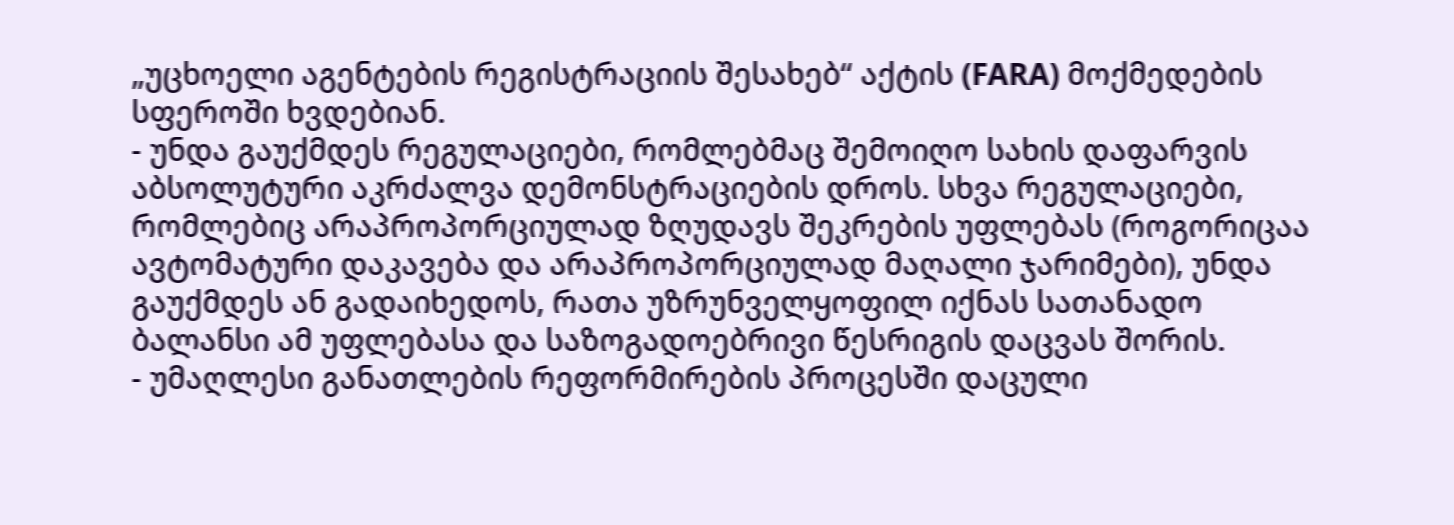„უცხოელი აგენტების რეგისტრაციის შესახებ“ აქტის (FARA) მოქმედების სფეროში ხვდებიან.
- უნდა გაუქმდეს რეგულაციები, რომლებმაც შემოიღო სახის დაფარვის აბსოლუტური აკრძალვა დემონსტრაციების დროს. სხვა რეგულაციები, რომლებიც არაპროპორციულად ზღუდავს შეკრების უფლებას (როგორიცაა ავტომატური დაკავება და არაპროპორციულად მაღალი ჯარიმები), უნდა გაუქმდეს ან გადაიხედოს, რათა უზრუნველყოფილ იქნას სათანადო ბალანსი ამ უფლებასა და საზოგადოებრივი წესრიგის დაცვას შორის.
- უმაღლესი განათლების რეფორმირების პროცესში დაცული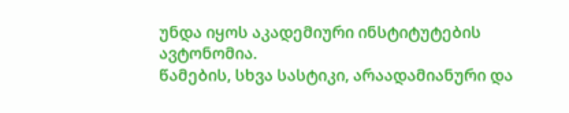უნდა იყოს აკადემიური ინსტიტუტების ავტონომია.
წამების, სხვა სასტიკი, არაადამიანური და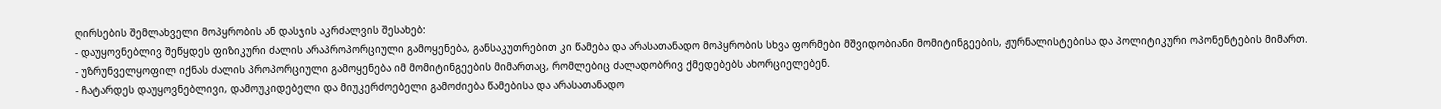ღირსების შემლახველი მოპყრობის ან დასჯის აკრძალვის შესახებ:
- დაუყოვნებლივ შეწყდეს ფიზიკური ძალის არაპროპორციული გამოყენება, განსაკუთრებით კი წამება და არასათანადო მოპყრობის სხვა ფორმები მშვიდობიანი მომიტინგეების, ჟურნალისტებისა და პოლიტიკური ოპონენტების მიმართ.
- უზრუნველყოფილ იქნას ძალის პროპორციული გამოყენება იმ მომიტინგეების მიმართაც, რომლებიც ძალადობრივ ქმედებებს ახორციელებენ.
- ჩატარდეს დაუყოვნებლივი, დამოუკიდებელი და მიუკერძოებელი გამოძიება წამებისა და არასათანადო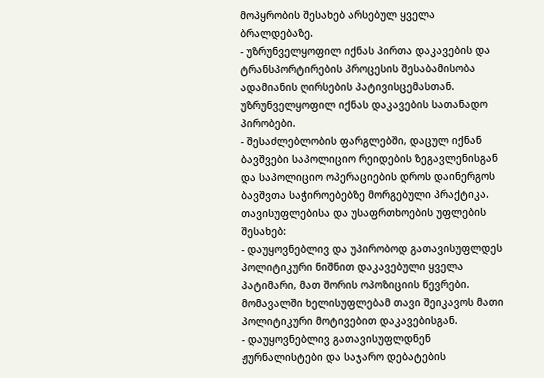მოპყრობის შესახებ არსებულ ყველა ბრალდებაზე.
- უზრუნველყოფილ იქნას პირთა დაკავების და ტრანსპორტირების პროცესის შესაბამისობა ადამიანის ღირსების პატივისცემასთან. უზრუნველყოფილ იქნას დაკავების სათანადო პირობები.
- შესაძლებლობის ფარგლებში, დაცულ იქნან ბავშვები საპოლიციო რეიდების ზეგავლენისგან და საპოლიციო ოპერაციების დროს დაინერგოს ბავშვთა საჭიროებებზე მორგებული პრაქტიკა.
თავისუფლებისა და უსაფრთხოების უფლების შესახებ:
- დაუყოვნებლივ და უპირობოდ გათავისუფლდეს პოლიტიკური ნიშნით დაკავებული ყველა პატიმარი, მათ შორის ოპოზიციის წევრები. მომავალში ხელისუფლებამ თავი შეიკავოს მათი პოლიტიკური მოტივებით დაკავებისგან.
- დაუყოვნებლივ გათავისუფლდნენ ჟურნალისტები და საჯარო დებატების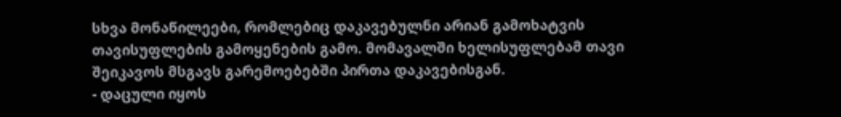სხვა მონაწილეები, რომლებიც დაკავებულნი არიან გამოხატვის თავისუფლების გამოყენების გამო. მომავალში ხელისუფლებამ თავი შეიკავოს მსგავს გარემოებებში პირთა დაკავებისგან.
- დაცული იყოს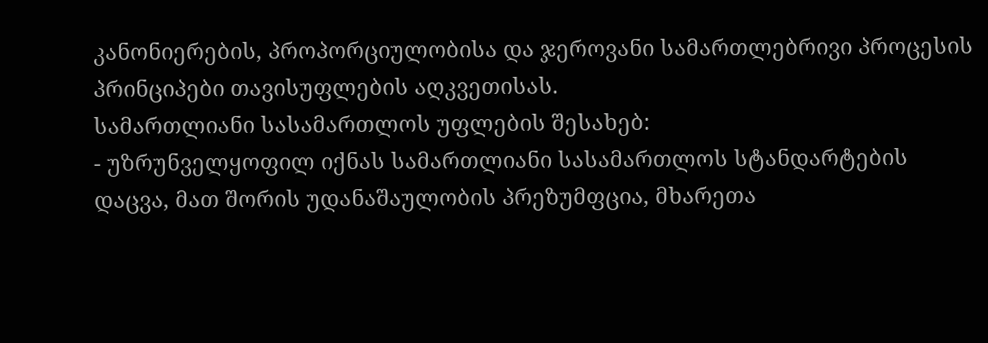კანონიერების, პროპორციულობისა და ჯეროვანი სამართლებრივი პროცესის პრინციპები თავისუფლების აღკვეთისას.
სამართლიანი სასამართლოს უფლების შესახებ:
- უზრუნველყოფილ იქნას სამართლიანი სასამართლოს სტანდარტების დაცვა, მათ შორის უდანაშაულობის პრეზუმფცია, მხარეთა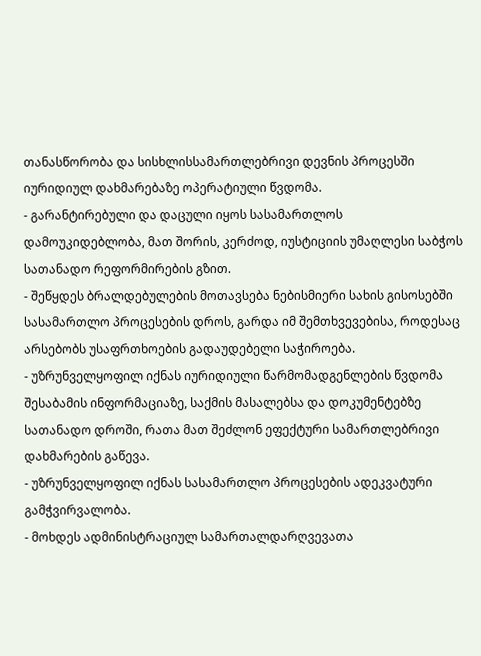თანასწორობა და სისხლისსამართლებრივი დევნის პროცესში იურიდიულ დახმარებაზე ოპერატიული წვდომა.
- გარანტირებული და დაცული იყოს სასამართლოს დამოუკიდებლობა, მათ შორის, კერძოდ, იუსტიციის უმაღლესი საბჭოს სათანადო რეფორმირების გზით.
- შეწყდეს ბრალდებულების მოთავსება ნებისმიერი სახის გისოსებში სასამართლო პროცესების დროს, გარდა იმ შემთხვევებისა, როდესაც არსებობს უსაფრთხოების გადაუდებელი საჭიროება.
- უზრუნველყოფილ იქნას იურიდიული წარმომადგენლების წვდომა შესაბამის ინფორმაციაზე, საქმის მასალებსა და დოკუმენტებზე სათანადო დროში, რათა მათ შეძლონ ეფექტური სამართლებრივი დახმარების გაწევა.
- უზრუნველყოფილ იქნას სასამართლო პროცესების ადეკვატური გამჭვირვალობა.
- მოხდეს ადმინისტრაციულ სამართალდარღვევათა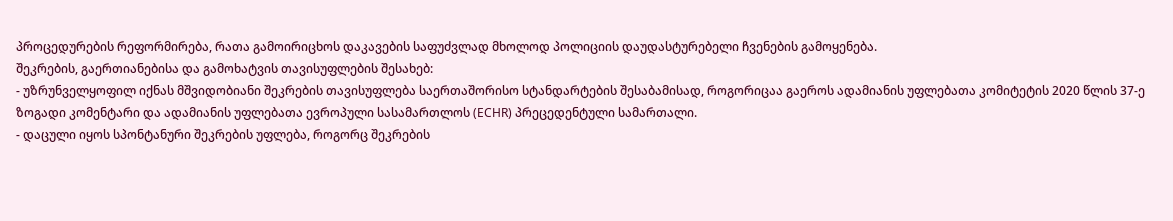პროცედურების რეფორმირება, რათა გამოირიცხოს დაკავების საფუძვლად მხოლოდ პოლიციის დაუდასტურებელი ჩვენების გამოყენება.
შეკრების, გაერთიანებისა და გამოხატვის თავისუფლების შესახებ:
- უზრუნველყოფილ იქნას მშვიდობიანი შეკრების თავისუფლება საერთაშორისო სტანდარტების შესაბამისად, როგორიცაა გაეროს ადამიანის უფლებათა კომიტეტის 2020 წლის 37-ე ზოგადი კომენტარი და ადამიანის უფლებათა ევროპული სასამართლოს (ECHR) პრეცედენტული სამართალი.
- დაცული იყოს სპონტანური შეკრების უფლება, როგორც შეკრების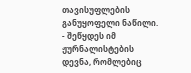თავისუფლების განუყოფელი ნაწილი.
- შეწყდეს იმ ჟურნალისტების დევნა, რომლებიც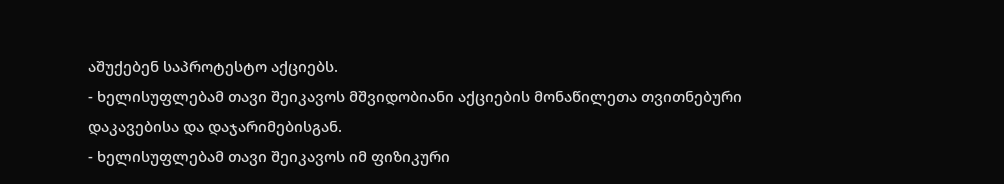აშუქებენ საპროტესტო აქციებს.
- ხელისუფლებამ თავი შეიკავოს მშვიდობიანი აქციების მონაწილეთა თვითნებური დაკავებისა და დაჯარიმებისგან.
- ხელისუფლებამ თავი შეიკავოს იმ ფიზიკური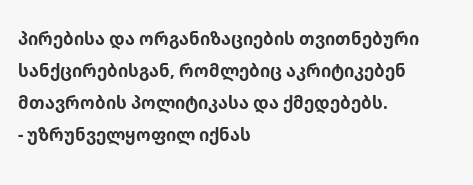პირებისა და ორგანიზაციების თვითნებური სანქცირებისგან, რომლებიც აკრიტიკებენ მთავრობის პოლიტიკასა და ქმედებებს.
- უზრუნველყოფილ იქნას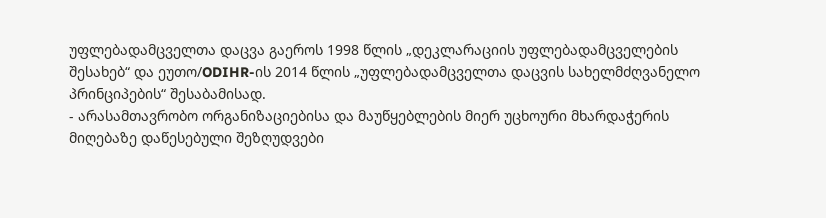უფლებადამცველთა დაცვა გაეროს 1998 წლის „დეკლარაციის უფლებადამცველების შესახებ“ და ეუთო/ODIHR-ის 2014 წლის „უფლებადამცველთა დაცვის სახელმძღვანელო პრინციპების“ შესაბამისად.
- არასამთავრობო ორგანიზაციებისა და მაუწყებლების მიერ უცხოური მხარდაჭერის მიღებაზე დაწესებული შეზღუდვები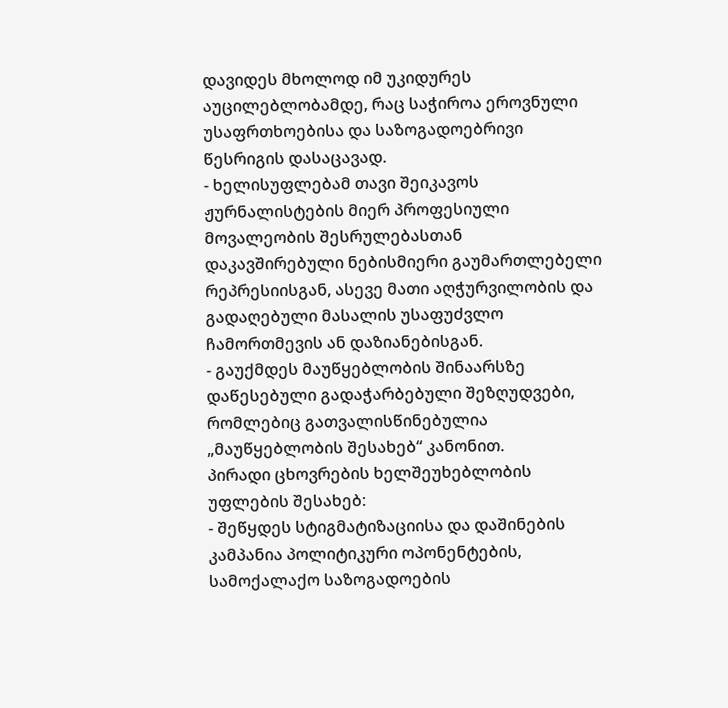დავიდეს მხოლოდ იმ უკიდურეს აუცილებლობამდე, რაც საჭიროა ეროვნული უსაფრთხოებისა და საზოგადოებრივი წესრიგის დასაცავად.
- ხელისუფლებამ თავი შეიკავოს ჟურნალისტების მიერ პროფესიული მოვალეობის შესრულებასთან დაკავშირებული ნებისმიერი გაუმართლებელი რეპრესიისგან, ასევე მათი აღჭურვილობის და გადაღებული მასალის უსაფუძვლო ჩამორთმევის ან დაზიანებისგან.
- გაუქმდეს მაუწყებლობის შინაარსზე დაწესებული გადაჭარბებული შეზღუდვები, რომლებიც გათვალისწინებულია „მაუწყებლობის შესახებ“ კანონით.
პირადი ცხოვრების ხელშეუხებლობის უფლების შესახებ:
- შეწყდეს სტიგმატიზაციისა და დაშინების კამპანია პოლიტიკური ოპონენტების, სამოქალაქო საზოგადოების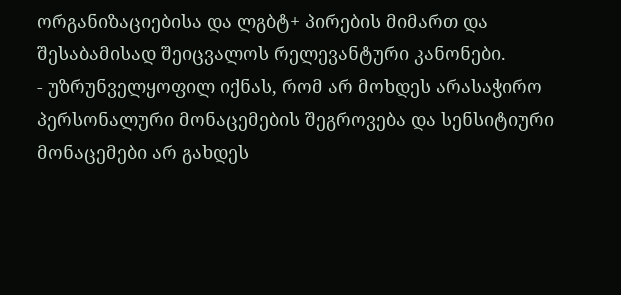ორგანიზაციებისა და ლგბტ+ პირების მიმართ და შესაბამისად შეიცვალოს რელევანტური კანონები.
- უზრუნველყოფილ იქნას, რომ არ მოხდეს არასაჭირო პერსონალური მონაცემების შეგროვება და სენსიტიური მონაცემები არ გახდეს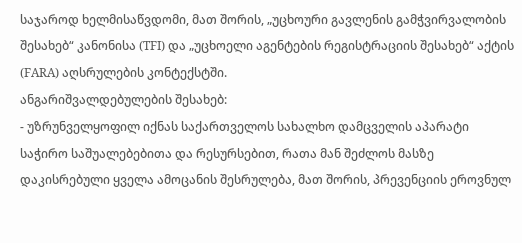საჯაროდ ხელმისაწვდომი, მათ შორის, „უცხოური გავლენის გამჭვირვალობის შესახებ“ კანონისა (TFI) და „უცხოელი აგენტების რეგისტრაციის შესახებ“ აქტის (FARA) აღსრულების კონტექსტში.
ანგარიშვალდებულების შესახებ:
- უზრუნველყოფილ იქნას საქართველოს სახალხო დამცველის აპარატი საჭირო საშუალებებითა და რესურსებით, რათა მან შეძლოს მასზე დაკისრებული ყველა ამოცანის შესრულება, მათ შორის, პრევენციის ეროვნულ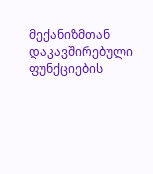მექანიზმთან დაკავშირებული ფუნქციების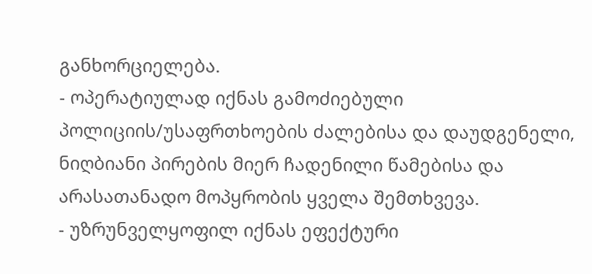განხორციელება.
- ოპერატიულად იქნას გამოძიებული პოლიციის/უსაფრთხოების ძალებისა და დაუდგენელი, ნიღბიანი პირების მიერ ჩადენილი წამებისა და არასათანადო მოპყრობის ყველა შემთხვევა.
- უზრუნველყოფილ იქნას ეფექტური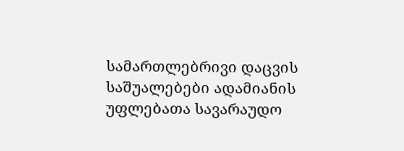სამართლებრივი დაცვის საშუალებები ადამიანის უფლებათა სავარაუდო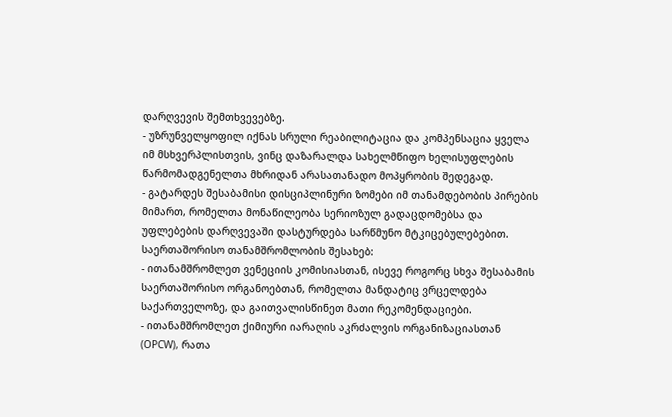დარღვევის შემთხვევებზე.
- უზრუნველყოფილ იქნას სრული რეაბილიტაცია და კომპენსაცია ყველა იმ მსხვერპლისთვის, ვინც დაზარალდა სახელმწიფო ხელისუფლების წარმომადგენელთა მხრიდან არასათანადო მოპყრობის შედეგად.
- გატარდეს შესაბამისი დისციპლინური ზომები იმ თანამდებობის პირების მიმართ, რომელთა მონაწილეობა სერიოზულ გადაცდომებსა და უფლებების დარღვევაში დასტურდება სარწმუნო მტკიცებულებებით.
საერთაშორისო თანამშრომლობის შესახებ:
- ითანამშრომლეთ ვენეციის კომისიასთან, ისევე როგორც სხვა შესაბამის საერთაშორისო ორგანოებთან, რომელთა მანდატიც ვრცელდება საქართველოზე, და გაითვალისწინეთ მათი რეკომენდაციები.
- ითანამშრომლეთ ქიმიური იარაღის აკრძალვის ორგანიზაციასთან (OPCW), რათა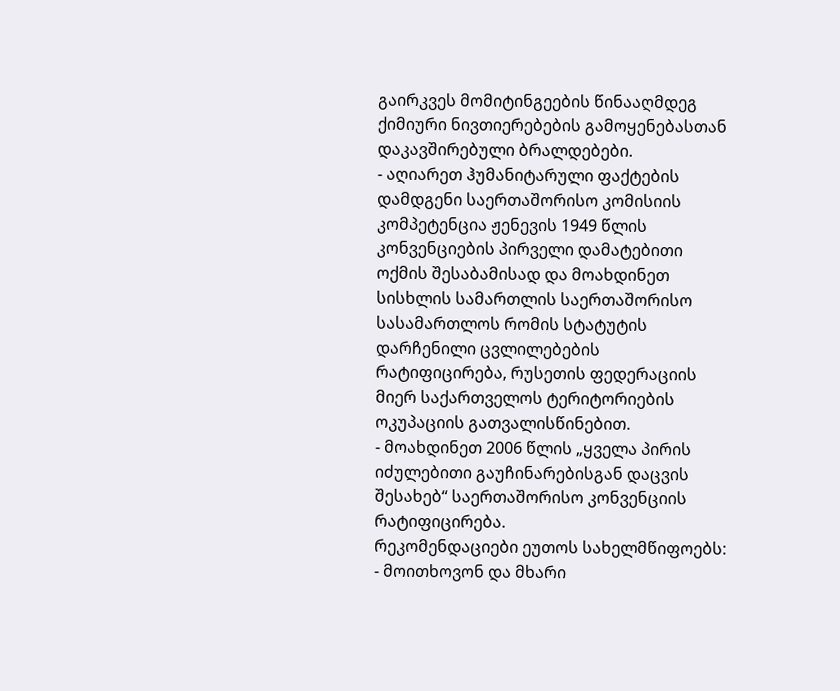გაირკვეს მომიტინგეების წინააღმდეგ ქიმიური ნივთიერებების გამოყენებასთან დაკავშირებული ბრალდებები.
- აღიარეთ ჰუმანიტარული ფაქტების დამდგენი საერთაშორისო კომისიის კომპეტენცია ჟენევის 1949 წლის კონვენციების პირველი დამატებითი ოქმის შესაბამისად და მოახდინეთ სისხლის სამართლის საერთაშორისო სასამართლოს რომის სტატუტის დარჩენილი ცვლილებების რატიფიცირება, რუსეთის ფედერაციის მიერ საქართველოს ტერიტორიების ოკუპაციის გათვალისწინებით.
- მოახდინეთ 2006 წლის „ყველა პირის იძულებითი გაუჩინარებისგან დაცვის შესახებ“ საერთაშორისო კონვენციის რატიფიცირება.
რეკომენდაციები ეუთოს სახელმწიფოებს:
- მოითხოვონ და მხარი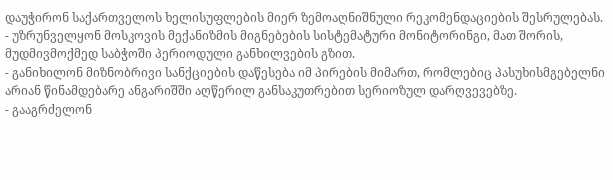დაუჭირონ საქართველოს ხელისუფლების მიერ ზემოაღნიშნული რეკომენდაციების შესრულებას.
- უზრუნველყონ მოსკოვის მექანიზმის მიგნებების სისტემატური მონიტორინგი, მათ შორის, მუდმივმოქმედ საბჭოში პერიოდული განხილვების გზით.
- განიხილონ მიზნობრივი სანქციების დაწესება იმ პირების მიმართ, რომლებიც პასუხისმგებელნი არიან წინამდებარე ანგარიშში აღწერილ განსაკუთრებით სერიოზულ დარღვევებზე.
- გააგრძელონ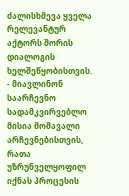ძალისხმევა ყველა რელევანტურ აქტორს შორის დიალოგის ხელშეწყობისთვის.
- მიავლინონ საარჩევნო სადამკვირვებლო მისია მომავალი არჩევნებისთვის, რათა უზრუნველყოფილ იქნას პროცესის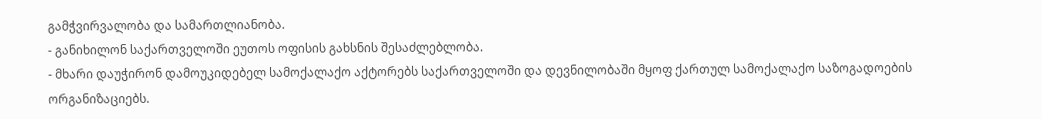გამჭვირვალობა და სამართლიანობა.
- განიხილონ საქართველოში ეუთოს ოფისის გახსნის შესაძლებლობა.
- მხარი დაუჭირონ დამოუკიდებელ სამოქალაქო აქტორებს საქართველოში და დევნილობაში მყოფ ქართულ სამოქალაქო საზოგადოების ორგანიზაციებს.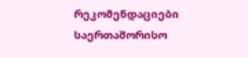რეკომენდაციები საერთაშორისო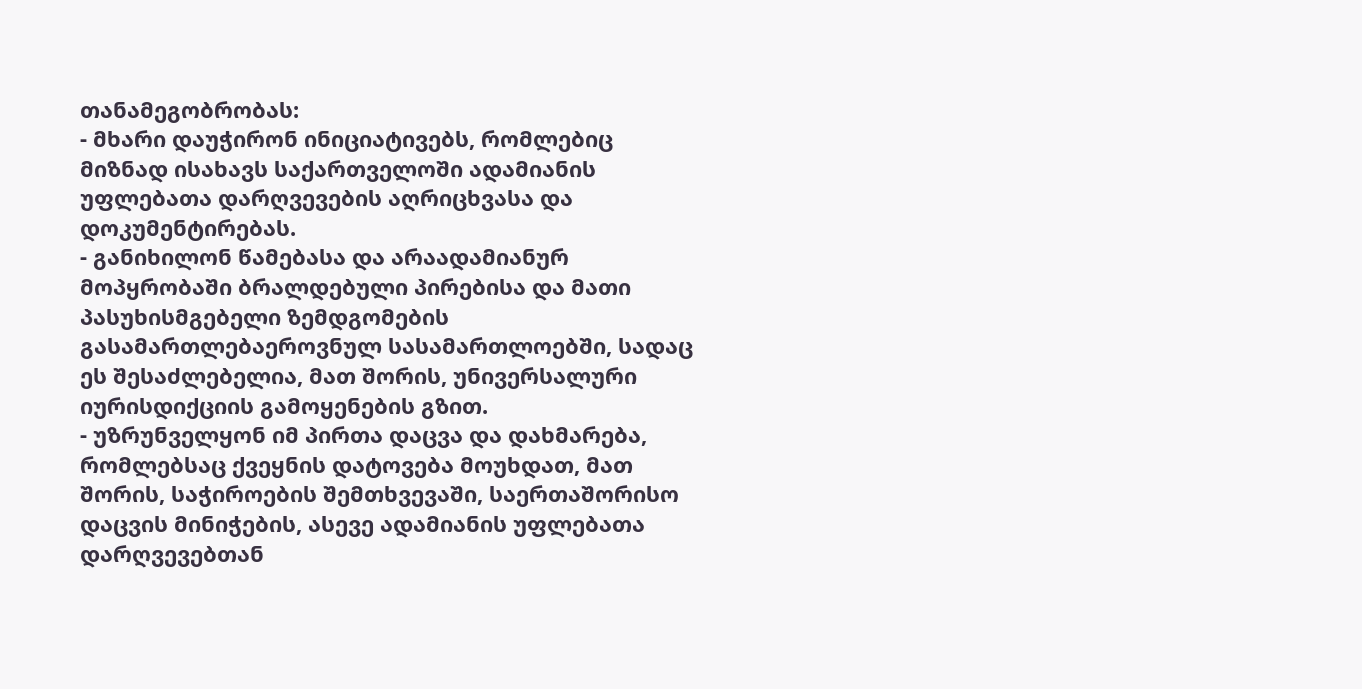თანამეგობრობას:
- მხარი დაუჭირონ ინიციატივებს, რომლებიც მიზნად ისახავს საქართველოში ადამიანის უფლებათა დარღვევების აღრიცხვასა და დოკუმენტირებას.
- განიხილონ წამებასა და არაადამიანურ მოპყრობაში ბრალდებული პირებისა და მათი პასუხისმგებელი ზემდგომების გასამართლებაეროვნულ სასამართლოებში, სადაც ეს შესაძლებელია, მათ შორის, უნივერსალური იურისდიქციის გამოყენების გზით.
- უზრუნველყონ იმ პირთა დაცვა და დახმარება, რომლებსაც ქვეყნის დატოვება მოუხდათ, მათ შორის, საჭიროების შემთხვევაში, საერთაშორისო დაცვის მინიჭების, ასევე ადამიანის უფლებათა დარღვევებთან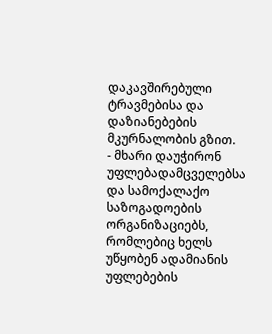დაკავშირებული ტრავმებისა და დაზიანებების მკურნალობის გზით.
- მხარი დაუჭირონ უფლებადამცველებსა და სამოქალაქო საზოგადოების ორგანიზაციებს, რომლებიც ხელს უწყობენ ადამიანის უფლებების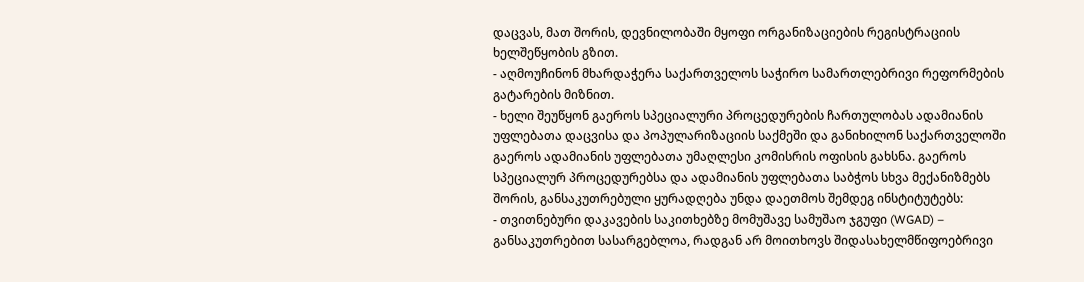დაცვას, მათ შორის, დევნილობაში მყოფი ორგანიზაციების რეგისტრაციის ხელშეწყობის გზით.
- აღმოუჩინონ მხარდაჭერა საქართველოს საჭირო სამართლებრივი რეფორმების გატარების მიზნით.
- ხელი შეუწყონ გაეროს სპეციალური პროცედურების ჩართულობას ადამიანის უფლებათა დაცვისა და პოპულარიზაციის საქმეში და განიხილონ საქართველოში გაეროს ადამიანის უფლებათა უმაღლესი კომისრის ოფისის გახსნა. გაეროს სპეციალურ პროცედურებსა და ადამიანის უფლებათა საბჭოს სხვა მექანიზმებს შორის, განსაკუთრებული ყურადღება უნდა დაეთმოს შემდეგ ინსტიტუტებს:
- თვითნებური დაკავების საკითხებზე მომუშავე სამუშაო ჯგუფი (WGAD) – განსაკუთრებით სასარგებლოა, რადგან არ მოითხოვს შიდასახელმწიფოებრივი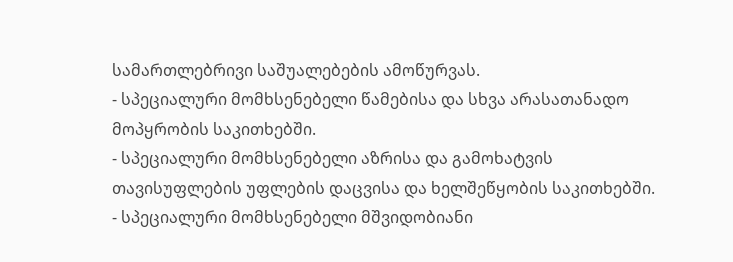სამართლებრივი საშუალებების ამოწურვას.
- სპეციალური მომხსენებელი წამებისა და სხვა არასათანადო მოპყრობის საკითხებში.
- სპეციალური მომხსენებელი აზრისა და გამოხატვის თავისუფლების უფლების დაცვისა და ხელშეწყობის საკითხებში.
- სპეციალური მომხსენებელი მშვიდობიანი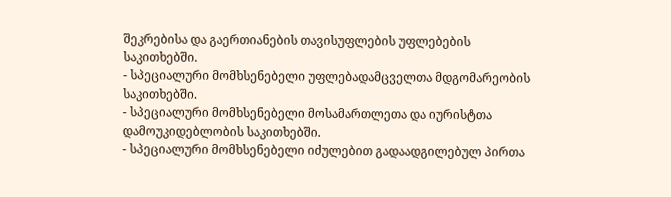შეკრებისა და გაერთიანების თავისუფლების უფლებების საკითხებში.
- სპეციალური მომხსენებელი უფლებადამცველთა მდგომარეობის საკითხებში.
- სპეციალური მომხსენებელი მოსამართლეთა და იურისტთა დამოუკიდებლობის საკითხებში.
- სპეციალური მომხსენებელი იძულებით გადაადგილებულ პირთა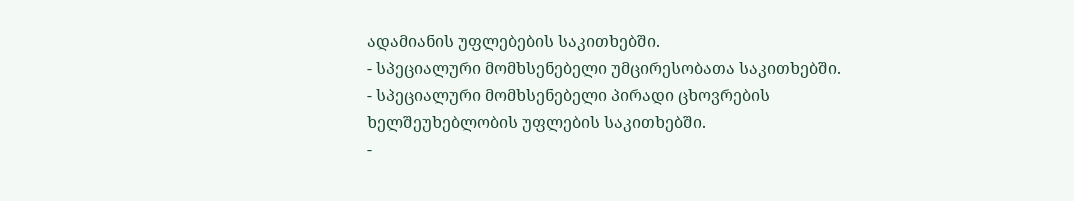ადამიანის უფლებების საკითხებში.
- სპეციალური მომხსენებელი უმცირესობათა საკითხებში.
- სპეციალური მომხსენებელი პირადი ცხოვრების ხელშეუხებლობის უფლების საკითხებში.
-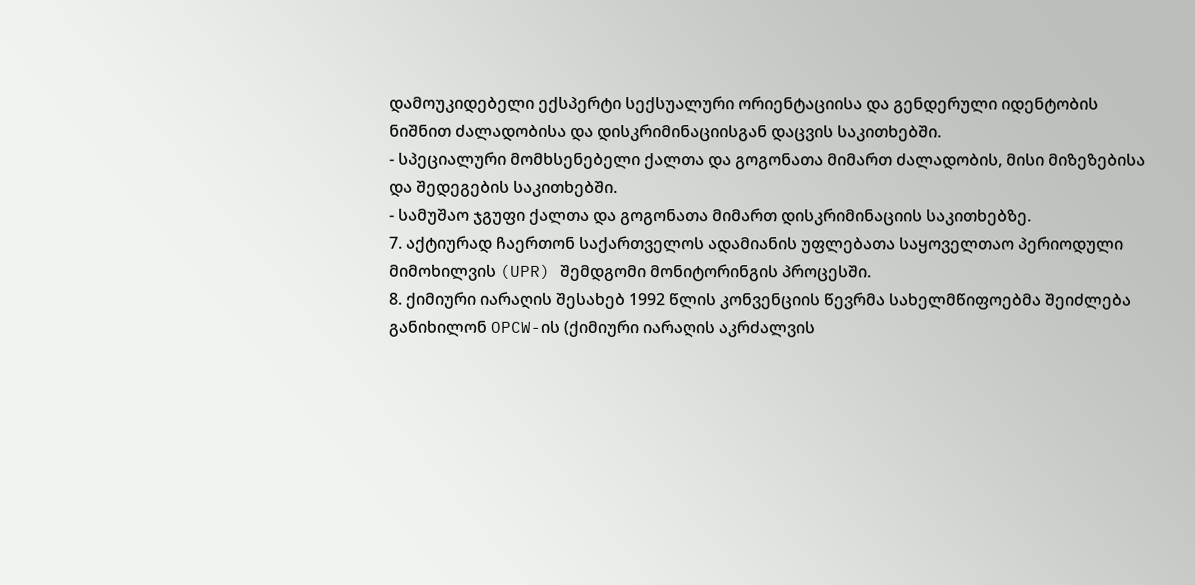დამოუკიდებელი ექსპერტი სექსუალური ორიენტაციისა და გენდერული იდენტობის ნიშნით ძალადობისა და დისკრიმინაციისგან დაცვის საკითხებში.
- სპეციალური მომხსენებელი ქალთა და გოგონათა მიმართ ძალადობის, მისი მიზეზებისა და შედეგების საკითხებში.
- სამუშაო ჯგუფი ქალთა და გოგონათა მიმართ დისკრიმინაციის საკითხებზე.
7. აქტიურად ჩაერთონ საქართველოს ადამიანის უფლებათა საყოველთაო პერიოდული მიმოხილვის (UPR) შემდგომი მონიტორინგის პროცესში.
8. ქიმიური იარაღის შესახებ 1992 წლის კონვენციის წევრმა სახელმწიფოებმა შეიძლება განიხილონ OPCW-ის (ქიმიური იარაღის აკრძალვის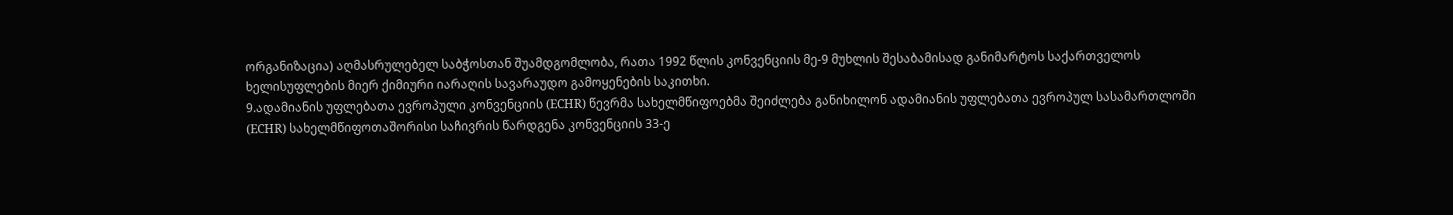ორგანიზაცია) აღმასრულებელ საბჭოსთან შუამდგომლობა, რათა 1992 წლის კონვენციის მე-9 მუხლის შესაბამისად განიმარტოს საქართველოს ხელისუფლების მიერ ქიმიური იარაღის სავარაუდო გამოყენების საკითხი.
9.ადამიანის უფლებათა ევროპული კონვენციის (ECHR) წევრმა სახელმწიფოებმა შეიძლება განიხილონ ადამიანის უფლებათა ევროპულ სასამართლოში (ECHR) სახელმწიფოთაშორისი საჩივრის წარდგენა კონვენციის 33-ე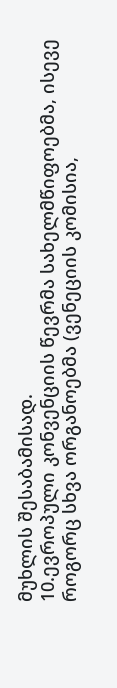მუხლის შესაბამისად.
10.ევროპული კონვენციის წევრმა სახელმწიფოებმა, ისევე როგორც სხვა ორგანოებმა (ვენეციის კომისია,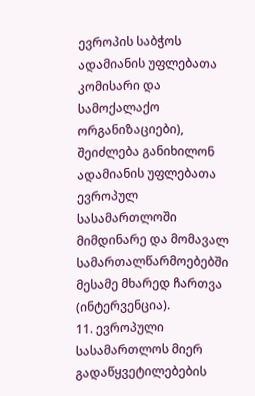ევროპის საბჭოს ადამიანის უფლებათა კომისარი და სამოქალაქო ორგანიზაციები), შეიძლება განიხილონ ადამიანის უფლებათა ევროპულ სასამართლოში მიმდინარე და მომავალ სამართალწარმოებებში მესამე მხარედ ჩართვა (ინტერვენცია).
11. ევროპული სასამართლოს მიერ გადაწყვეტილებების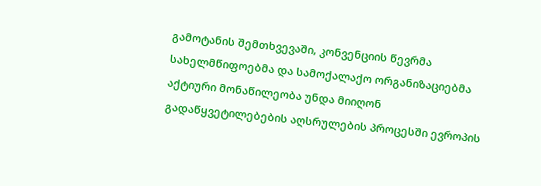გამოტანის შემთხვევაში, კონვენციის წევრმა სახელმწიფოებმა და სამოქალაქო ორგანიზაციებმა აქტიური მონაწილეობა უნდა მიიღონ გადაწყვეტილებების აღსრულების პროცესში ევროპის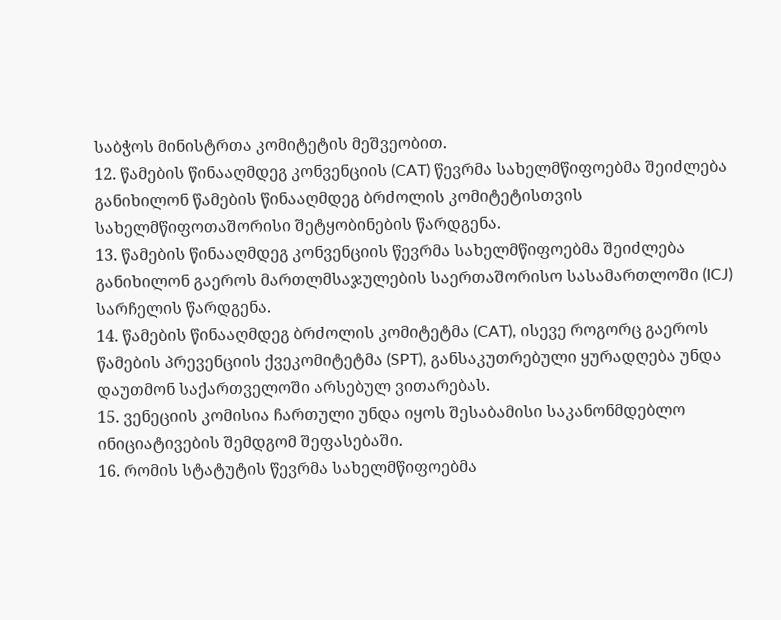საბჭოს მინისტრთა კომიტეტის მეშვეობით.
12. წამების წინააღმდეგ კონვენციის (CAT) წევრმა სახელმწიფოებმა შეიძლება განიხილონ წამების წინააღმდეგ ბრძოლის კომიტეტისთვის სახელმწიფოთაშორისი შეტყობინების წარდგენა.
13. წამების წინააღმდეგ კონვენციის წევრმა სახელმწიფოებმა შეიძლება განიხილონ გაეროს მართლმსაჯულების საერთაშორისო სასამართლოში (ICJ) სარჩელის წარდგენა.
14. წამების წინააღმდეგ ბრძოლის კომიტეტმა (CAT), ისევე როგორც გაეროს წამების პრევენციის ქვეკომიტეტმა (SPT), განსაკუთრებული ყურადღება უნდა დაუთმონ საქართველოში არსებულ ვითარებას.
15. ვენეციის კომისია ჩართული უნდა იყოს შესაბამისი საკანონმდებლო ინიციატივების შემდგომ შეფასებაში.
16. რომის სტატუტის წევრმა სახელმწიფოებმა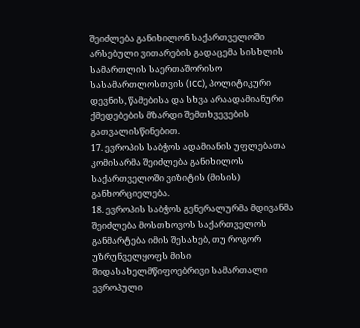შეიძლება განიხილონ საქართველოში არსებული ვითარების გადაცემა სისხლის სამართლის საერთაშორისო სასამართლოსთვის (ICC), პოლიტიკური დევნის, წამებისა და სხვა არაადამიანური ქმედებების მზარდი შემთხვევების გათვალისწინებით.
17. ევროპის საბჭოს ადამიანის უფლებათა კომისარმა შეიძლება განიხილოს საქართველოში ვიზიტის (მისის) განხორციელება.
18. ევროპის საბჭოს გენერალურმა მდივანმა შეიძლება მოსთხოვოს საქართველოს განმარტება იმის შესახებ, თუ როგორ უზრუნველყოფს მისი შიდასახელმწიფოებრივი სამართალი ევროპული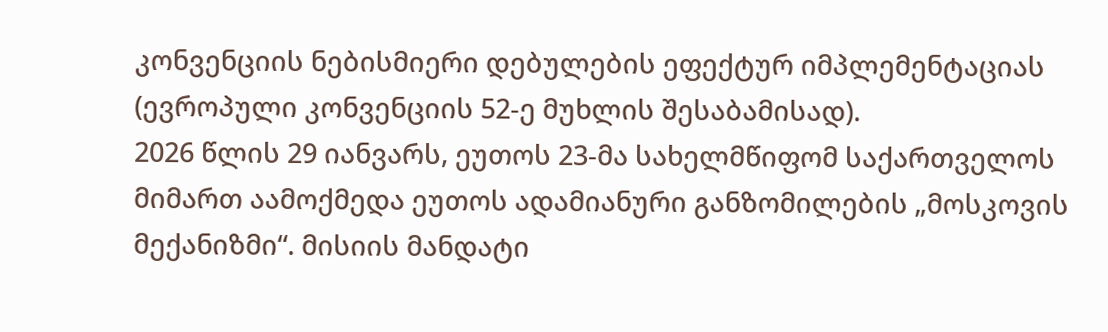კონვენციის ნებისმიერი დებულების ეფექტურ იმპლემენტაციას (ევროპული კონვენციის 52-ე მუხლის შესაბამისად).
2026 წლის 29 იანვარს, ეუთოს 23-მა სახელმწიფომ საქართველოს მიმართ აამოქმედა ეუთოს ადამიანური განზომილების „მოსკოვის მექანიზმი“. მისიის მანდატი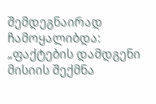შემდეგნაირად ჩამოყალიბდა: „ფაქტების დამდგენი მისიის შექმნა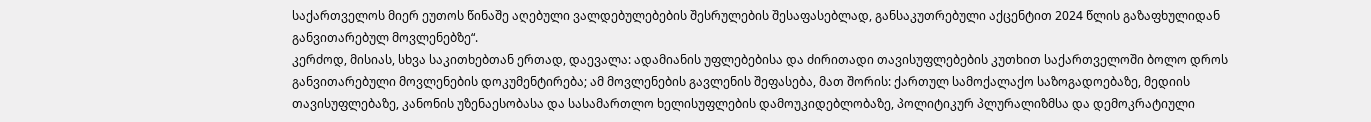საქართველოს მიერ ეუთოს წინაშე აღებული ვალდებულებების შესრულების შესაფასებლად, განსაკუთრებული აქცენტით 2024 წლის გაზაფხულიდან განვითარებულ მოვლენებზე“.
კერძოდ, მისიას, სხვა საკითხებთან ერთად, დაევალა: ადამიანის უფლებებისა და ძირითადი თავისუფლებების კუთხით საქართველოში ბოლო დროს განვითარებული მოვლენების დოკუმენტირება; ამ მოვლენების გავლენის შეფასება, მათ შორის: ქართულ სამოქალაქო საზოგადოებაზე, მედიის თავისუფლებაზე, კანონის უზენაესობასა და სასამართლო ხელისუფლების დამოუკიდებლობაზე, პოლიტიკურ პლურალიზმსა და დემოკრატიული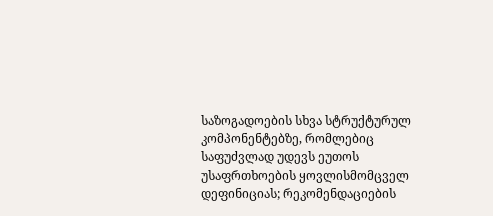საზოგადოების სხვა სტრუქტურულ კომპონენტებზე, რომლებიც საფუძვლად უდევს ეუთოს უსაფრთხოების ყოვლისმომცველ დეფინიციას; რეკომენდაციების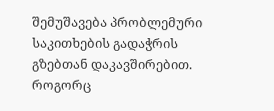შემუშავება პრობლემური საკითხების გადაჭრის გზებთან დაკავშირებით.
როგორც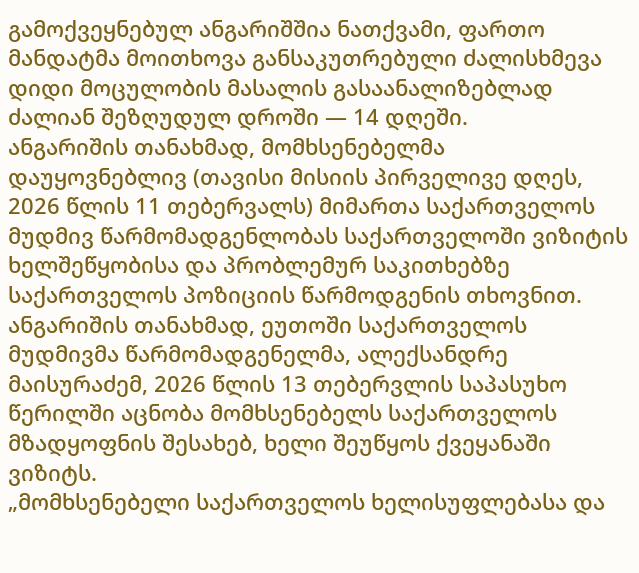გამოქვეყნებულ ანგარიშშია ნათქვამი, ფართო მანდატმა მოითხოვა განსაკუთრებული ძალისხმევა დიდი მოცულობის მასალის გასაანალიზებლად ძალიან შეზღუდულ დროში — 14 დღეში.
ანგარიშის თანახმად, მომხსენებელმა დაუყოვნებლივ (თავისი მისიის პირველივე დღეს, 2026 წლის 11 თებერვალს) მიმართა საქართველოს მუდმივ წარმომადგენლობას საქართველოში ვიზიტის ხელშეწყობისა და პრობლემურ საკითხებზე საქართველოს პოზიციის წარმოდგენის თხოვნით.
ანგარიშის თანახმად, ეუთოში საქართველოს მუდმივმა წარმომადგენელმა, ალექსანდრე მაისურაძემ, 2026 წლის 13 თებერვლის საპასუხო წერილში აცნობა მომხსენებელს საქართველოს მზადყოფნის შესახებ, ხელი შეუწყოს ქვეყანაში ვიზიტს.
„მომხსენებელი საქართველოს ხელისუფლებასა და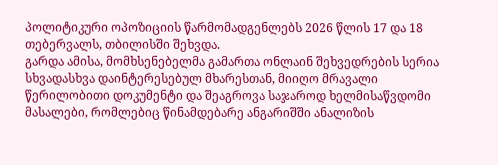პოლიტიკური ოპოზიციის წარმომადგენლებს 2026 წლის 17 და 18 თებერვალს, თბილისში შეხვდა.
გარდა ამისა, მომხსენებელმა გამართა ონლაინ შეხვედრების სერია სხვადასხვა დაინტერესებულ მხარესთან, მიიღო მრავალი წერილობითი დოკუმენტი და შეაგროვა საჯაროდ ხელმისაწვდომი მასალები, რომლებიც წინამდებარე ანგარიშში ანალიზის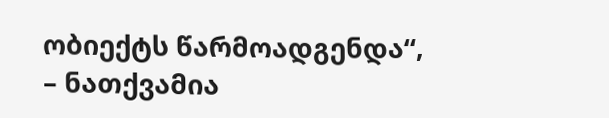ობიექტს წარმოადგენდა“, – ნათქვამია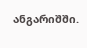ანგარიშში.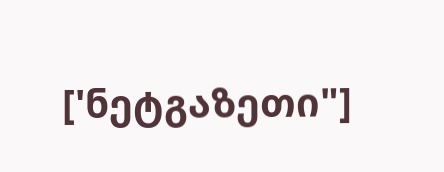['ნეტგაზეთი"]